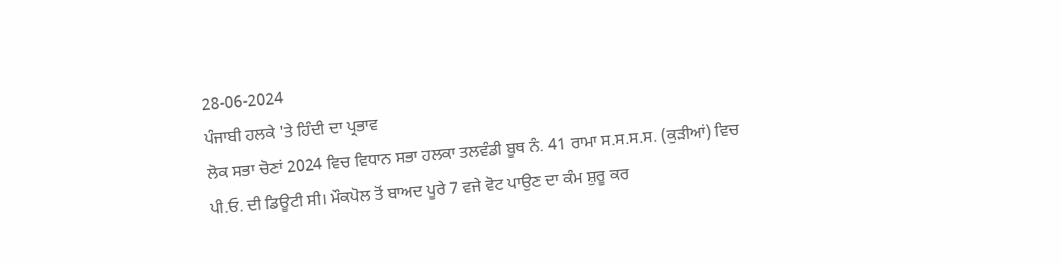28-06-2024
ਪੰਜਾਬੀ ਹਲਕੇ 'ਤੇ ਹਿੰਦੀ ਦਾ ਪ੍ਰਭਾਵ
ਲੋਕ ਸਭਾ ਚੋਣਾਂ 2024 ਵਿਚ ਵਿਧਾਨ ਸਭਾ ਹਲਕਾ ਤਲਵੰਡੀ ਬੂਥ ਨੰ. 41 ਰਾਮਾ ਸ.ਸ.ਸ.ਸ. (ਕੁੜੀਆਂ) ਵਿਚ ਪੀ.ਓ. ਦੀ ਡਿਊਟੀ ਸੀ। ਮੌਕਪੋਲ ਤੋਂ ਬਾਅਦ ਪੂਰੇ 7 ਵਜੇ ਵੋਟ ਪਾਉਣ ਦਾ ਕੰਮ ਸ਼ੁਰੂ ਕਰ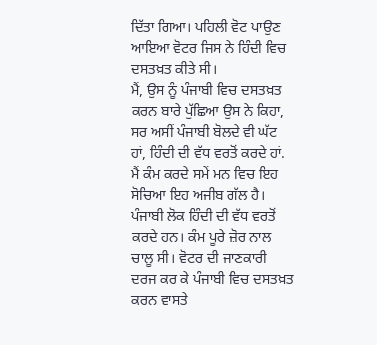ਦਿੱਤਾ ਗਿਆ। ਪਹਿਲੀ ਵੋਟ ਪਾਉਣ ਆਇਆ ਵੋਟਰ ਜਿਸ ਨੇ ਹਿੰਦੀ ਵਿਚ ਦਸਤਖ਼ਤ ਕੀਤੇ ਸੀ।
ਮੈਂ, ਉਸ ਨੂੰ ਪੰਜਾਬੀ ਵਿਚ ਦਸਤਖ਼ਤ ਕਰਨ ਬਾਰੇ ਪੁੱਛਿਆ ਉਸ ਨੇ ਕਿਹਾ, ਸਰ ਅਸੀਂ ਪੰਜਾਬੀ ਬੋਲਦੇ ਵੀ ਘੱਟ ਹਾਂ, ਹਿੰਦੀ ਦੀ ਵੱਧ ਵਰਤੋਂ ਕਰਦੇ ਹਾਂ. ਮੈਂ ਕੰਮ ਕਰਦੇ ਸਮੇਂ ਮਨ ਵਿਚ ਇਹ ਸੋਚਿਆ ਇਹ ਅਜੀਬ ਗੱਲ ਹੈ। ਪੰਜਾਬੀ ਲੋਕ ਹਿੰਦੀ ਦੀ ਵੱਧ ਵਰਤੋਂ ਕਰਦੇ ਹਨ। ਕੰਮ ਪੂਰੇ ਜ਼ੋਰ ਨਾਲ ਚਾਲੂ ਸੀ। ਵੋਟਰ ਦੀ ਜਾਣਕਾਰੀ ਦਰਜ ਕਰ ਕੇ ਪੰਜਾਬੀ ਵਿਚ ਦਸਤਖ਼ਤ ਕਰਨ ਵਾਸਤੇ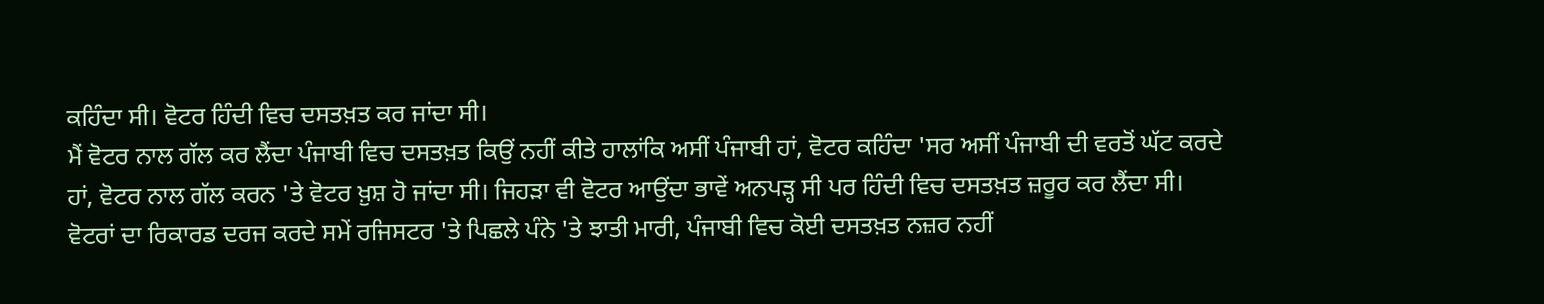ਕਹਿੰਦਾ ਸੀ। ਵੋਟਰ ਹਿੰਦੀ ਵਿਚ ਦਸਤਖ਼ਤ ਕਰ ਜਾਂਦਾ ਸੀ।
ਮੈਂ ਵੋਟਰ ਨਾਲ ਗੱਲ ਕਰ ਲੈਂਦਾ ਪੰਜਾਬੀ ਵਿਚ ਦਸਤਖ਼ਤ ਕਿਉਂ ਨਹੀਂ ਕੀਤੇ ਹਾਲਾਂਕਿ ਅਸੀਂ ਪੰਜਾਬੀ ਹਾਂ, ਵੋਟਰ ਕਹਿੰਦਾ 'ਸਰ ਅਸੀਂ ਪੰਜਾਬੀ ਦੀ ਵਰਤੋਂ ਘੱਟ ਕਰਦੇ ਹਾਂ, ਵੋਟਰ ਨਾਲ ਗੱਲ ਕਰਨ 'ਤੇ ਵੋਟਰ ਖ਼ੁਸ਼ ਹੋ ਜਾਂਦਾ ਸੀ। ਜਿਹੜਾ ਵੀ ਵੋਟਰ ਆਉਂਦਾ ਭਾਵੇਂ ਅਨਪੜ੍ਹ ਸੀ ਪਰ ਹਿੰਦੀ ਵਿਚ ਦਸਤਖ਼ਤ ਜ਼ਰੂਰ ਕਰ ਲੈਂਦਾ ਸੀ। ਵੋਟਰਾਂ ਦਾ ਰਿਕਾਰਡ ਦਰਜ ਕਰਦੇ ਸਮੇਂ ਰਜਿਸਟਰ 'ਤੇ ਪਿਛਲੇ ਪੰਨੇ 'ਤੇ ਝਾਤੀ ਮਾਰੀ, ਪੰਜਾਬੀ ਵਿਚ ਕੋਈ ਦਸਤਖ਼ਤ ਨਜ਼ਰ ਨਹੀਂ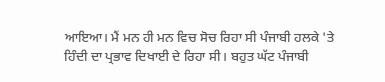ਆਇਆ। ਮੈਂ ਮਨ ਹੀ ਮਨ ਵਿਚ ਸੋਚ ਰਿਹਾ ਸੀ ਪੰਜਾਬੀ ਹਲਕੇ 'ਤੇ ਹਿੰਦੀ ਦਾ ਪ੍ਰਭਾਵ ਦਿਖਾਈ ਦੇ ਰਿਹਾ ਸੀ। ਬਹੁਤ ਘੱਟ ਪੰਜਾਬੀ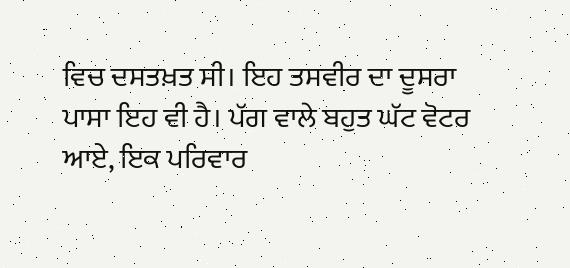ਵਿਚ ਦਸਤਖ਼ਤ ਸੀ। ਇਹ ਤਸਵੀਰ ਦਾ ਦੂਸਰਾ ਪਾਸਾ ਇਹ ਵੀ ਹੈ। ਪੱਗ ਵਾਲੇ ਬਹੁਤ ਘੱਟ ਵੋਟਰ ਆਏ, ਇਕ ਪਰਿਵਾਰ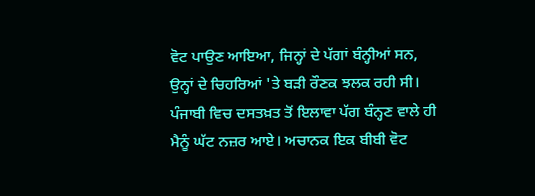ਵੋਟ ਪਾਉਣ ਆਇਆ, ਜਿਨ੍ਹਾਂ ਦੇ ਪੱਗਾਂ ਬੰਨ੍ਹੀਆਂ ਸਨ, ਉਨ੍ਹਾਂ ਦੇ ਚਿਹਰਿਆਂ 'ਤੇ ਬੜੀ ਰੌਣਕ ਝਲਕ ਰਹੀ ਸੀ। ਪੰਜਾਬੀ ਵਿਚ ਦਸਤਖ਼ਤ ਤੋਂ ਇਲਾਵਾ ਪੱਗ ਬੰਨ੍ਹਣ ਵਾਲੇ ਹੀ ਮੈਨੂੰ ਘੱਟ ਨਜ਼ਰ ਆਏ। ਅਚਾਨਕ ਇਕ ਬੀਬੀ ਵੋਟ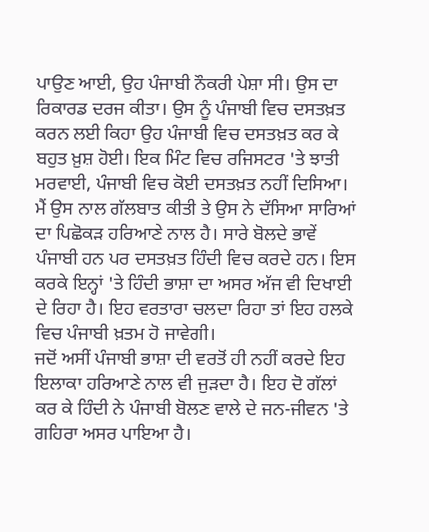ਪਾਉਣ ਆਈ, ਉਹ ਪੰਜਾਬੀ ਨੌਕਰੀ ਪੇਸ਼ਾ ਸੀ। ਉਸ ਦਾ ਰਿਕਾਰਡ ਦਰਜ ਕੀਤਾ। ਉਸ ਨੂੰ ਪੰਜਾਬੀ ਵਿਚ ਦਸਤਖ਼ਤ ਕਰਨ ਲਈ ਕਿਹਾ ਉਹ ਪੰਜਾਬੀ ਵਿਚ ਦਸਤਖ਼ਤ ਕਰ ਕੇ ਬਹੁਤ ਖ਼ੁਸ਼ ਹੋਈ। ਇਕ ਮਿੰਟ ਵਿਚ ਰਜਿਸਟਰ 'ਤੇ ਝਾਤੀ ਮਰਵਾਈ, ਪੰਜਾਬੀ ਵਿਚ ਕੋਈ ਦਸਤਖ਼ਤ ਨਹੀਂ ਦਿਸਿਆ। ਮੈਂ ਉਸ ਨਾਲ ਗੱਲਬਾਤ ਕੀਤੀ ਤੇ ਉਸ ਨੇ ਦੱਸਿਆ ਸਾਰਿਆਂ ਦਾ ਪਿਛੋਕੜ ਹਰਿਆਣੇ ਨਾਲ ਹੈ। ਸਾਰੇ ਬੋਲਦੇ ਭਾਵੇਂ ਪੰਜਾਬੀ ਹਨ ਪਰ ਦਸਤਖ਼ਤ ਹਿੰਦੀ ਵਿਚ ਕਰਦੇ ਹਨ। ਇਸ ਕਰਕੇ ਇਨ੍ਹਾਂ 'ਤੇ ਹਿੰਦੀ ਭਾਸ਼ਾ ਦਾ ਅਸਰ ਅੱਜ ਵੀ ਦਿਖਾਈ ਦੇ ਰਿਹਾ ਹੈ। ਇਹ ਵਰਤਾਰਾ ਚਲਦਾ ਰਿਹਾ ਤਾਂ ਇਹ ਹਲਕੇ ਵਿਚ ਪੰਜਾਬੀ ਖ਼ਤਮ ਹੋ ਜਾਵੇਗੀ।
ਜਦੋਂ ਅਸੀਂ ਪੰਜਾਬੀ ਭਾਸ਼ਾ ਦੀ ਵਰਤੋਂ ਹੀ ਨਹੀਂ ਕਰਦੇ ਇਹ ਇਲਾਕਾ ਹਰਿਆਣੇ ਨਾਲ ਵੀ ਜੁੜਦਾ ਹੈ। ਇਹ ਦੋ ਗੱਲਾਂ ਕਰ ਕੇ ਹਿੰਦੀ ਨੇ ਪੰਜਾਬੀ ਬੋਲਣ ਵਾਲੇ ਦੇ ਜਨ-ਜੀਵਨ 'ਤੇ ਗਹਿਰਾ ਅਸਰ ਪਾਇਆ ਹੈ।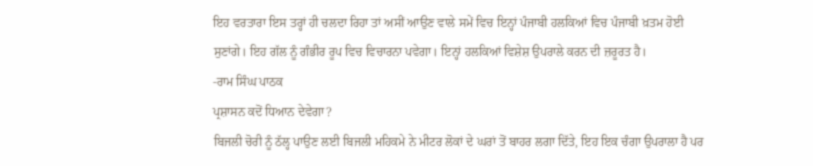ਇਹ ਵਰਤਾਰਾ ਇਸ ਤਰ੍ਹਾਂ ਹੀ ਚਲਦਾ ਰਿਹਾ ਤਾਂ ਅਸੀਂ ਆਉਣ ਵਾਲੇ ਸਮੇਂ ਵਿਚ ਇਨ੍ਹਾਂ ਪੰਜਾਬੀ ਹਲਕਿਆਂ ਵਿਚ ਪੰਜਾਬੀ ਖ਼ਤਮ ਹੋਈ ਸੁਣਾਂਗੇ। ਇਹ ਗੱਲ ਨੂੰ ਗੰਭੀਰ ਰੂਪ ਵਿਚ ਵਿਚਾਰਨਾ ਪਵੇਗਾ। ਇਨ੍ਹਾਂ ਹਲਕਿਆਂ ਵਿਸ਼ੇਸ਼ ਉਪਰਾਲੇ ਕਰਨ ਦੀ ਜ਼ਰੂਰਤ ਹੈ।
-ਰਾਮ ਸਿੰਘ ਪਾਠਕ
ਪ੍ਰਸ਼ਾਸਨ ਕਦੋਂ ਧਿਆਨ ਦੇਵੇਗਾ?
ਬਿਜਲੀ ਚੋਰੀ ਨੂੰ ਠੱਲ੍ਹ ਪਾਉਣ ਲਈ ਬਿਜਲੀ ਮਹਿਕਮੇ ਨੇ ਮੀਟਰ ਲੋਕਾਂ ਦੇ ਘਰਾਂ ਤੋਂ ਬਾਹਰ ਲਗਾ ਦਿੱਤੇ, ਇਹ ਇਕ ਚੰਗਾ ਉਪਰਾਲਾ ਹੈ ਪਰ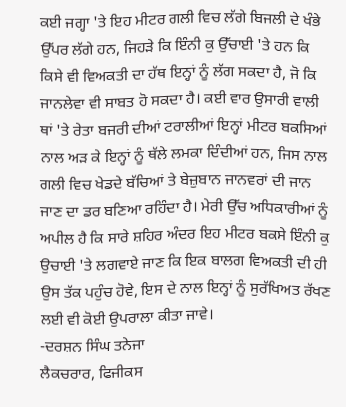ਕਈ ਜਗ੍ਹਾ 'ਤੇ ਇਹ ਮੀਟਰ ਗਲੀ ਵਿਚ ਲੱਗੇ ਬਿਜਲੀ ਦੇ ਖੰਭੇ ਉੱਪਰ ਲੱਗੇ ਹਨ, ਜਿਹੜੇ ਕਿ ਇੰਨੀ ਕੁ ਉੱਚਾਈ 'ਤੇ ਹਨ ਕਿ ਕਿਸੇ ਵੀ ਵਿਅਕਤੀ ਦਾ ਹੱਥ ਇਨ੍ਹਾਂ ਨੂੰ ਲੱਗ ਸਕਦਾ ਹੈ, ਜੋ ਕਿ ਜਾਨਲੇਵਾ ਵੀ ਸਾਬਤ ਹੋ ਸਕਦਾ ਹੈ। ਕਈ ਵਾਰ ਉਸਾਰੀ ਵਾਲੀ ਥਾਂ 'ਤੇ ਰੇਤਾ ਬਜਰੀ ਦੀਆਂ ਟਰਾਲੀਆਂ ਇਨ੍ਹਾਂ ਮੀਟਰ ਬਕਸਿਆਂ ਨਾਲ ਅੜ ਕੇ ਇਨ੍ਹਾਂ ਨੂੰ ਥੱਲੇ ਲਮਕਾ ਦਿੰਦੀਆਂ ਹਨ, ਜਿਸ ਨਾਲ ਗਲੀ ਵਿਚ ਖੇਡਦੇ ਬੱਚਿਆਂ ਤੇ ਬੇਜ਼ੁਬਾਨ ਜਾਨਵਰਾਂ ਦੀ ਜਾਨ ਜਾਣ ਦਾ ਡਰ ਬਣਿਆ ਰਹਿੰਦਾ ਹੈ। ਮੇਰੀ ਉੱਚ ਅਧਿਕਾਰੀਆਂ ਨੂੰ ਅਪੀਲ ਹੈ ਕਿ ਸਾਰੇ ਸ਼ਹਿਰ ਅੰਦਰ ਇਹ ਮੀਟਰ ਬਕਸੇ ਇੰਨੀ ਕੁ ਉਚਾਈ 'ਤੇ ਲਗਵਾਏ ਜਾਣ ਕਿ ਇਕ ਬਾਲਗ ਵਿਅਕਤੀ ਦੀ ਹੀ ਉਸ ਤੱਕ ਪਹੁੰਚ ਹੋਵੇ, ਇਸ ਦੇ ਨਾਲ ਇਨ੍ਹਾਂ ਨੂੰ ਸੁਰੱਖਿਅਤ ਰੱਖਣ ਲਈ ਵੀ ਕੋਈ ਉਪਰਾਲਾ ਕੀਤਾ ਜਾਵੇ।
-ਦਰਸ਼ਨ ਸਿੰਘ ਤਨੇਜਾ
ਲੈਕਚਰਾਰ, ਫਿਜੀਕਸ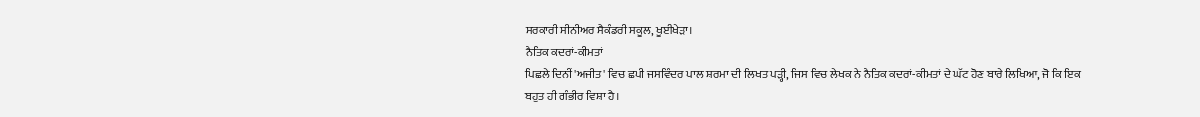ਸਰਕਾਰੀ ਸੀਨੀਅਰ ਸੈਕੰਡਰੀ ਸਕੂਲ, ਖੂਈਖੇੜਾ।
ਨੈਤਿਕ ਕਦਰਾਂ-ਕੀਮਤਾਂ
ਪਿਛਲੇ ਦਿਨੀਂ 'ਅਜੀਤ' ਵਿਚ ਛਪੀ ਜਸਵਿੰਦਰ ਪਾਲ ਸ਼ਰਮਾ ਦੀ ਲਿਖਤ ਪੜ੍ਹੀ, ਜਿਸ ਵਿਚ ਲੇਖਕ ਨੇ ਨੈਤਿਕ ਕਦਰਾਂ-ਕੀਮਤਾਂ ਦੇ ਘੱਟ ਹੋਣ ਬਾਰੇ ਲਿਖਿਆ, ਜੋ ਕਿ ਇਕ ਬਹੁਤ ਹੀ ਗੰਭੀਰ ਵਿਸ਼ਾ ਹੈ।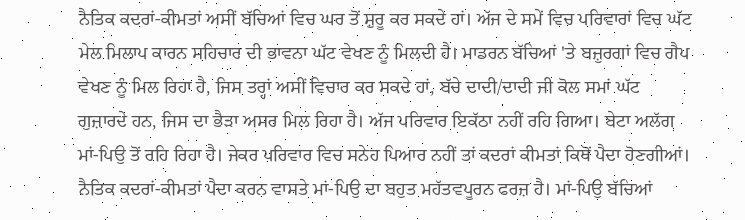ਨੈਤਿਕ ਕਦਰਾਂ-ਕੀਮਤਾਂ ਅਸੀਂ ਬੱਚਿਆਂ ਵਿਚ ਘਰ ਤੋਂ ਸ਼ੁਰੂ ਕਰ ਸਕਦੇ ਹਾਂ। ਅੱਜ ਦੇ ਸਮੇਂ ਵਿਚ ਪਰਿਵਾਰਾਂ ਵਿਚ ਘੱਟ ਮੇਲ ਮਿਲਾਪ ਕਾਰਨ ਸਹਿਚਾਰ ਦੀ ਭਾਵਨਾ ਘੱਟ ਵੇਖਣ ਨੂੰ ਮਿਲਦੀ ਹੈ। ਮਾਡਰਨ ਬੱਚਿਆਂ 'ਤੇ ਬਜ਼ੁਰਗਾਂ ਵਿਚ ਗੈਪ ਵੇਖਣ ਨੂੰ ਮਿਲ ਰਿਹਾ ਹੈ, ਜਿਸ ਤਰ੍ਹਾਂ ਅਸੀਂ ਵਿਚਾਰ ਕਰ ਸਕਦੇ ਹਾਂ, ਬੱਚੇ ਦਾਦੀ/ਦਾਦੀ ਜੀ ਕੋਲ ਸਮਾਂ ਘੱਟ ਗੁਜ਼ਾਰਦੇ ਹਨ, ਜਿਸ ਦਾ ਭੈੜਾ ਅਸਰ ਮਿਲ ਰਿਹਾ ਹੈ। ਅੱਜ ਪਰਿਵਾਰ ਇਕੱਠਾ ਨਹੀਂ ਰਹਿ ਗਿਆ। ਬੇਟਾ ਅਲੱਗ ਮਾਂ-ਪਿਉ ਤੋਂ ਰਹਿ ਰਿਹਾ ਹੈ। ਜੇਕਰ ਪਰਿਵਾਰ ਵਿਚ ਸਨੇਹ ਪਿਆਰ ਨਹੀਂ ਤਾਂ ਕਦਰਾਂ ਕੀਮਤਾਂ ਕਿਥੋਂ ਪੈਦਾ ਹੋਣਗੀਆਂ। ਨੈਤਿਕ ਕਦਰਾਂ-ਕੀਮਤਾਂ ਪੈਦਾ ਕਰਨ ਵਾਸਤੇ ਮਾਂ-ਪਿਉ ਦਾ ਬਹੁਤ ਮਹੱਤਵਪੂਰਨ ਫਰਜ਼ ਹੈ। ਮਾਂ-ਪਿਉ ਬੱਚਿਆਂ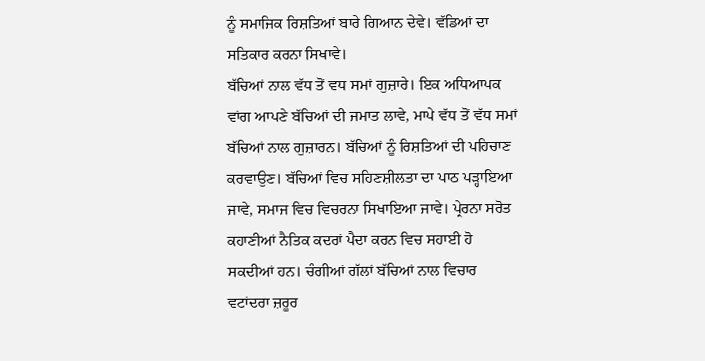ਨੂੰ ਸਮਾਜਿਕ ਰਿਸ਼ਤਿਆਂ ਬਾਰੇ ਗਿਆਨ ਦੇਵੇ। ਵੱਡਿਆਂ ਦਾ ਸਤਿਕਾਰ ਕਰਨਾ ਸਿਖਾਵੇ।
ਬੱਚਿਆਂ ਨਾਲ ਵੱਧ ਤੋਂ ਵਧ ਸਮਾਂ ਗੁਜ਼ਾਰੇ। ਇਕ ਅਧਿਆਪਕ ਵਾਂਗ ਆਪਣੇ ਬੱਚਿਆਂ ਦੀ ਜਮਾਤ ਲਾਵੇ, ਮਾਪੇ ਵੱਧ ਤੋਂ ਵੱਧ ਸਮਾਂ ਬੱਚਿਆਂ ਨਾਲ ਗੁਜ਼ਾਰਨ। ਬੱਚਿਆਂ ਨੂੰ ਰਿਸ਼ਤਿਆਂ ਦੀ ਪਹਿਚਾਣ ਕਰਵਾਉਣ। ਬੱਚਿਆਂ ਵਿਚ ਸਹਿਣਸ਼ੀਲਤਾ ਦਾ ਪਾਠ ਪੜ੍ਹਾਇਆ ਜਾਵੇ, ਸਮਾਜ ਵਿਚ ਵਿਚਰਨਾ ਸਿਖਾਇਆ ਜਾਵੇ। ਪ੍ਰੇਰਨਾ ਸਰੋਤ ਕਹਾਣੀਆਂ ਨੈਤਿਕ ਕਦਰਾਂ ਪੈਦਾ ਕਰਨ ਵਿਚ ਸਹਾਈ ਹੋ ਸਕਦੀਆਂ ਹਨ। ਚੰਗੀਆਂ ਗੱਲਾਂ ਬੱਚਿਆਂ ਨਾਲ ਵਿਚਾਰ ਵਟਾਂਦਰਾ ਜ਼ਰੂਰ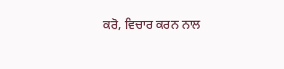ਕਰੋ, ਵਿਚਾਰ ਕਰਨ ਨਾਲ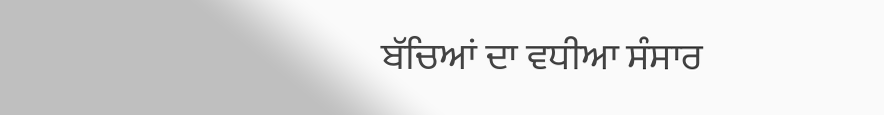ਬੱਚਿਆਂ ਦਾ ਵਧੀਆ ਸੰਸਾਰ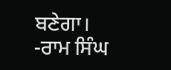ਬਣੇਗਾ।
-ਰਾਮ ਸਿੰਘ